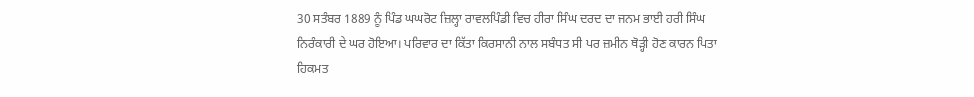30 ਸਤੰਬਰ 1889 ਨੂੰ ਪਿੰਡ ਘਘਰੋਟ ਜ਼ਿਲ੍ਹਾ ਰਾਵਲਪਿੰਡੀ ਵਿਚ ਹੀਰਾ ਸਿੰਘ ਦਰਦ ਦਾ ਜਨਮ ਭਾਈ ਹਰੀ ਸਿੰਘ ਨਿਰੰਕਾਰੀ ਦੇ ਘਰ ਹੋਇਆ। ਪਰਿਵਾਰ ਦਾ ਕਿੱਤਾ ਕਿਰਸਾਨੀ ਨਾਲ ਸਬੰਧਤ ਸੀ ਪਰ ਜ਼ਮੀਨ ਥੋੜ੍ਹੀ ਹੋਣ ਕਾਰਨ ਪਿਤਾ ਹਿਕਮਤ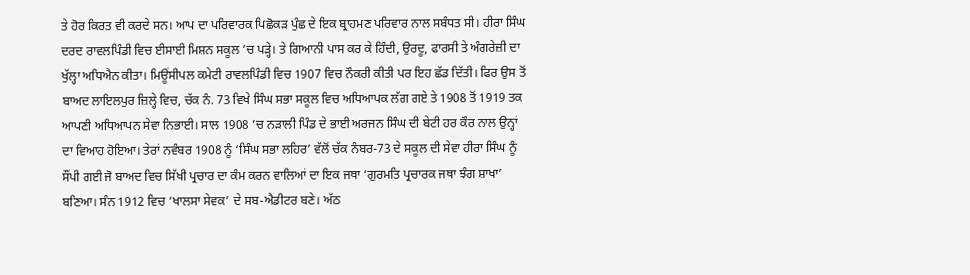ਤੇ ਹੋਰ ਕਿਰਤ ਵੀ ਕਰਦੇ ਸਨ। ਆਪ ਦਾ ਪਰਿਵਾਰਕ ਪਿਛੋਕੜ ਪੁੰਛ ਦੇ ਇਕ ਬ੍ਰਾਹਮਣ ਪਰਿਵਾਰ ਨਾਲ ਸਬੰਧਤ ਸੀ। ਹੀਰਾ ਸਿੰਘ ਦਰਦ ਰਾਵਲਪਿੰਡੀ ਵਿਚ ਈਸਾਈ ਮਿਸ਼ਨ ਸਕੂਲ ’ਚ ਪੜ੍ਹੇ। ਤੇ ਗਿਆਨੀ ਪਾਸ ਕਰ ਕੇ ਹਿੰਦੀ, ਉਰਦੂ, ਫਾਰਸੀ ਤੇ ਅੰਗਰੇਜ਼ੀ ਦਾ ਖੁੱਲ੍ਹਾ ਅਧਿਐਨ ਕੀਤਾ। ਮਿਊਂਸੀਪਲ ਕਮੇਟੀ ਰਾਵਲਪਿੰਡੀ ਵਿਚ 1907 ਵਿਚ ਨੌਕਰੀ ਕੀਤੀ ਪਰ ਇਹ ਛੱਡ ਦਿੱਤੀ। ਫਿਰ ਉਸ ਤੋਂ ਬਾਅਦ ਲਾਇਲਪੁਰ ਜ਼ਿਲ੍ਹੇ ਵਿਚ, ਚੱਕ ਨੰ. 73 ਵਿਖੇ ਸਿੰਘ ਸਭਾ ਸਕੂਲ ਵਿਚ ਅਧਿਆਪਕ ਲੱਗ ਗਏ ਤੇ 1908 ਤੋਂ 1919 ਤਕ ਆਪਣੀ ਅਧਿਆਪਨ ਸੇਵਾ ਨਿਭਾਈ। ਸਾਲ 1908 ’ਚ ਨੜਾਲੀ ਪਿੰਡ ਦੇ ਭਾਈ ਅਰਜਨ ਸਿੰਘ ਦੀ ਬੇਟੀ ਹਰ ਕੌਰ ਨਾਲ ਉਨ੍ਹਾਂ ਦਾ ਵਿਆਹ ਹੋਇਆ। ਤੇਰਾਂ ਨਵੰਬਰ 1908 ਨੂੰ ‘ਸਿੰਘ ਸਭਾ ਲਹਿਰ’ ਵੱਲੋਂ ਚੱਕ ਨੰਬਰ-73 ਦੇ ਸਕੂਲ ਦੀ ਸੇਵਾ ਹੀਰਾ ਸਿੰਘ ਨੂੰ ਸੌਂਪੀ ਗਈ ਜੋ ਬਾਅਦ ਵਿਚ ਸਿੱਖੀ ਪ੍ਰਚਾਰ ਦਾ ਕੰਮ ਕਰਨ ਵਾਲਿਆਂ ਦਾ ਇਕ ਜਥਾ ‘ਗੁਰਮਤਿ ਪ੍ਰਚਾਰਕ ਜਥਾ ਝੰਗ ਸ਼ਾਖਾ’ ਬਣਿਆ। ਸੰਨ 1912 ਵਿਚ ‘ਖਾਲਸਾ ਸੇਵਕ’ ਦੇ ਸਬ-ਐਡੀਟਰ ਬਣੇ। ਅੱਠ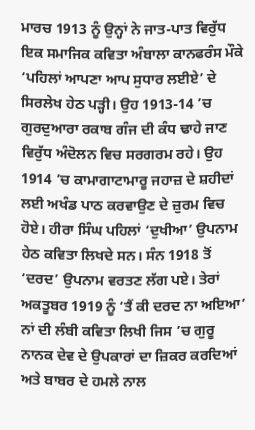ਮਾਰਚ 1913 ਨੂੰ ਉਨ੍ਹਾਂ ਨੇ ਜਾਤ-ਪਾਤ ਵਿਰੁੱਧ ਇਕ ਸਮਾਜਿਕ ਕਵਿਤਾ ਅੰਬਾਲਾ ਕਾਨਫਰੰਸ ਮੌਕੇ ‘ਪਹਿਲਾਂ ਆਪਣਾ ਆਪ ਸੁਧਾਰ ਲਈਏ’ ਦੇ ਸਿਰਲੇਖ ਹੇਠ ਪੜ੍ਹੀ। ਉਹ 1913-14 ’ਚ ਗੁਰਦੁਆਰਾ ਰਕਾਬ ਗੰਜ ਦੀ ਕੰਧ ਢਾਹੇ ਜਾਣ ਵਿਰੁੱਧ ਅੰਦੋਲਨ ਵਿਚ ਸਰਗਰਮ ਰਹੇ। ਉਹ 1914 ’ਚ ਕਾਮਾਗਾਟਾਮਾਰੂ ਜਹਾਜ਼ ਦੇ ਸ਼ਹੀਦਾਂ ਲਈ ਅਖੰਡ ਪਾਠ ਕਰਵਾਉਣ ਦੇ ਜ਼ੁਰਮ ਵਿਚ ਹੋਏ। ਹੀਰਾ ਸਿੰਘ ਪਹਿਲਾਂ ‘ਦੁਖੀਆ’ ਉਪਨਾਮ ਹੇਠ ਕਵਿਤਾ ਲਿਖਦੇ ਸਨ। ਸੰਨ 1918 ਤੋਂ ‘ਦਰਦ’ ਉਪਨਾਮ ਵਰਤਣ ਲੱਗ ਪਏ। ਤੇਰਾਂ ਅਕਤੂਬਰ 1919 ਨੂੰ ‘ਤੈਂ ਕੀ ਦਰਦ ਨਾ ਅਇਆ’ ਨਾਂ ਦੀ ਲੰਬੀ ਕਵਿਤਾ ਲਿਖੀ ਜਿਸ ’ਚ ਗੁਰੂ ਨਾਨਕ ਦੇਵ ਦੇ ਉਪਕਾਰਾਂ ਦਾ ਜ਼ਿਕਰ ਕਰਦਿਆਂ ਅਤੇ ਬਾਬਰ ਦੇ ਹਮਲੇ ਨਾਲ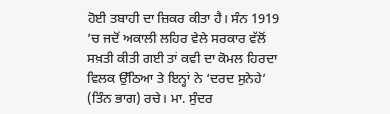ਹੋਈ ਤਬਾਹੀ ਦਾ ਜ਼ਿਕਰ ਕੀਤਾ ਹੈ। ਸੰਨ 1919 ’ਚ ਜਦੋਂ ਅਕਾਲੀ ਲਹਿਰ ਵੇਲੇ ਸਰਕਾਰ ਵੱਲੋਂ ਸਖ਼ਤੀ ਕੀਤੀ ਗਈ ਤਾਂ ਕਵੀ ਦਾ ਕੋਮਲ ਹਿਰਦਾ ਵਿਲਕ ਉੱਠਿਆ ਤੇ ਇਨ੍ਹਾਂ ਨੇ ‘ਦਰਦ ਸੁਨੇਹੇ’ (ਤਿੰਨ ਭਾਗ) ਰਚੇ। ਮਾ. ਸੁੰਦਰ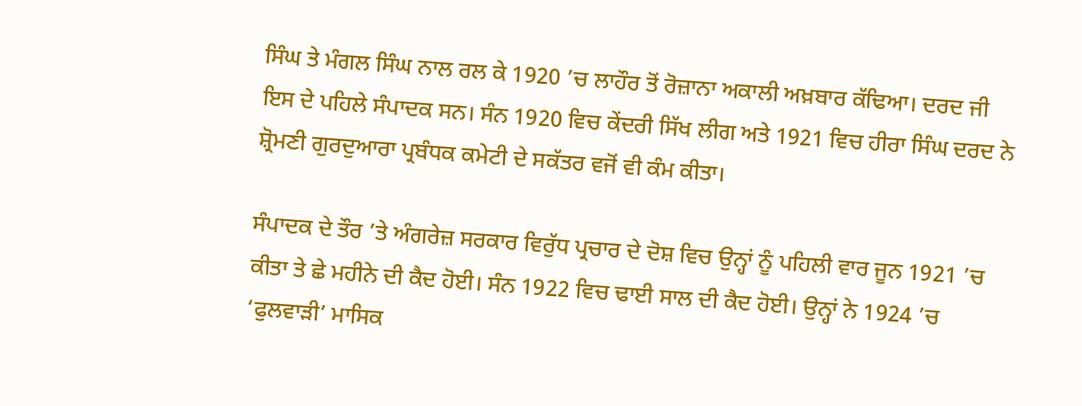ਸਿੰਘ ਤੇ ਮੰਗਲ ਸਿੰਘ ਨਾਲ ਰਲ ਕੇ 1920 ’ਚ ਲਾਹੌਰ ਤੋਂ ਰੋਜ਼ਾਨਾ ਅਕਾਲੀ ਅਖ਼ਬਾਰ ਕੱਢਿਆ। ਦਰਦ ਜੀ ਇਸ ਦੇ ਪਹਿਲੇ ਸੰਪਾਦਕ ਸਨ। ਸੰਨ 1920 ਵਿਚ ਕੇਂਦਰੀ ਸਿੱਖ ਲੀਗ ਅਤੇ 1921 ਵਿਚ ਹੀਰਾ ਸਿੰਘ ਦਰਦ ਨੇ ਸ਼੍ਰੋਮਣੀ ਗੁਰਦੁਆਰਾ ਪ੍ਰਬੰਧਕ ਕਮੇਟੀ ਦੇ ਸਕੱਤਰ ਵਜੋਂ ਵੀ ਕੰਮ ਕੀਤਾ।

ਸੰਪਾਦਕ ਦੇ ਤੌਰ ’ਤੇ ਅੰਗਰੇਜ਼ ਸਰਕਾਰ ਵਿਰੁੱਧ ਪ੍ਰਚਾਰ ਦੇ ਦੋਸ਼ ਵਿਚ ਉਨ੍ਹਾਂ ਨੂੰ ਪਹਿਲੀ ਵਾਰ ਜੂਨ 1921 ’ਚ ਕੀਤਾ ਤੇ ਛੇ ਮਹੀਨੇ ਦੀ ਕੈਦ ਹੋਈ। ਸੰਨ 1922 ਵਿਚ ਢਾਈ ਸਾਲ ਦੀ ਕੈਦ ਹੋਈ। ਉਨ੍ਹਾਂ ਨੇ 1924 ’ਚ ‘ਫੁਲਵਾੜੀ’ ਮਾਸਿਕ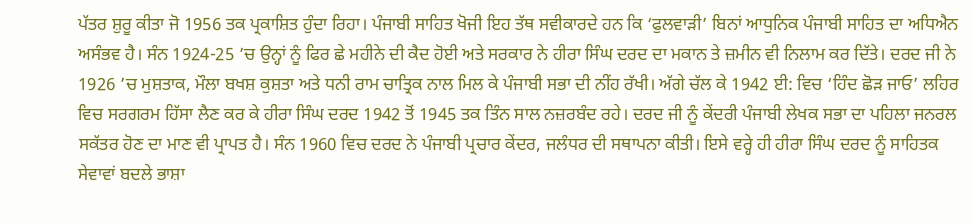ਪੱਤਰ ਸ਼ੁਰੂ ਕੀਤਾ ਜੋ 1956 ਤਕ ਪ੍ਰਕਾਸ਼ਿਤ ਹੁੰਦਾ ਰਿਹਾ। ਪੰਜਾਬੀ ਸਾਹਿਤ ਖੋਜੀ ਇਹ ਤੱਥ ਸਵੀਕਾਰਦੇ ਹਨ ਕਿ ‘ਫੁਲਵਾੜੀ’ ਬਿਨਾਂ ਆਧੁਨਿਕ ਪੰਜਾਬੀ ਸਾਹਿਤ ਦਾ ਅਧਿਐਨ ਅਸੰਭਵ ਹੈ। ਸੰਨ 1924-25 ’ਚ ਉਨ੍ਹਾਂ ਨੂੰ ਫਿਰ ਛੇ ਮਹੀਨੇ ਦੀ ਕੈਦ ਹੋਈ ਅਤੇ ਸਰਕਾਰ ਨੇ ਹੀਰਾ ਸਿੰਘ ਦਰਦ ਦਾ ਮਕਾਨ ਤੇ ਜ਼ਮੀਨ ਵੀ ਨਿਲਾਮ ਕਰ ਦਿੱਤੇ। ਦਰਦ ਜੀ ਨੇ 1926 ’ਚ ਮੁਸ਼ਤਾਕ, ਮੌਲਾ ਬਖਸ਼ ਕੁਸ਼ਤਾ ਅਤੇ ਧਨੀ ਰਾਮ ਚਾਤ੍ਰਿਕ ਨਾਲ ਮਿਲ ਕੇ ਪੰਜਾਬੀ ਸਭਾ ਦੀ ਨੀਂਹ ਰੱਖੀ। ਅੱਗੇ ਚੱਲ ਕੇ 1942 ਈ: ਵਿਚ ‘ਹਿੰਦ ਛੋੜ ਜਾਓ’ ਲਹਿਰ ਵਿਚ ਸਰਗਰਮ ਹਿੱਸਾ ਲੈਣ ਕਰ ਕੇ ਹੀਰਾ ਸਿੰਘ ਦਰਦ 1942 ਤੋਂ 1945 ਤਕ ਤਿੰਨ ਸਾਲ ਨਜ਼ਰਬੰਦ ਰਹੇ। ਦਰਦ ਜੀ ਨੂੰ ਕੇਂਦਰੀ ਪੰਜਾਬੀ ਲੇਖਕ ਸਭਾ ਦਾ ਪਹਿਲਾ ਜਨਰਲ ਸਕੱਤਰ ਹੋਣ ਦਾ ਮਾਣ ਵੀ ਪ੍ਰਾਪਤ ਹੈ। ਸੰਨ 1960 ਵਿਚ ਦਰਦ ਨੇ ਪੰਜਾਬੀ ਪ੍ਰਚਾਰ ਕੇਂਦਰ, ਜਲੰਧਰ ਦੀ ਸਥਾਪਨਾ ਕੀਤੀ। ਇਸੇ ਵਰ੍ਹੇ ਹੀ ਹੀਰਾ ਸਿੰਘ ਦਰਦ ਨੂੰ ਸਾਹਿਤਕ ਸੇਵਾਵਾਂ ਬਦਲੇ ਭਾਸ਼ਾ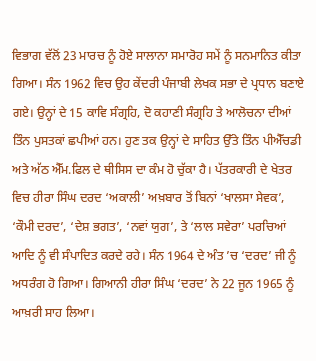ਵਿਭਾਗ ਵੱਲੋਂ 23 ਮਾਰਚ ਨੂੰ ਹੋਏ ਸਾਲਾਨਾ ਸਮਾਰੋਹ ਸਮੇਂ ਨੂੰ ਸਨਮਾਨਿਤ ਕੀਤਾ ਗਿਆ। ਸੰਨ 1962 ਵਿਚ ਉਹ ਕੇਂਦਰੀ ਪੰਜਾਬੀ ਲੇਖਕ ਸਭਾ ਦੇ ਪ੍ਰਧਾਨ ਬਣਾਏ ਗਏ। ਉਨ੍ਹਾਂ ਦੇ 15 ਕਾਵਿ ਸੰਗ੍ਰਹਿ, ਦੋ ਕਹਾਣੀ ਸੰਗ੍ਰਹਿ ਤੇ ਆਲੋਚਨਾ ਦੀਆਂ ਤਿੰਨ ਪੁਸਤਕਾਂ ਛਪੀਆਂ ਹਨ। ਹੁਣ ਤਕ ਉਨ੍ਹਾਂ ਦੇ ਸਾਹਿਤ ਉੱਤੇ ਤਿੰਨ ਪੀਐੱਚਡੀ ਅਤੇ ਅੱਠ ਐੱਮ.ਫਿਲ ਦੇ ਥੀਸਿਸ ਦਾ ਕੰਮ ਹੋ ਚੁੱਕਾ ਹੈ। ਪੱਤਰਕਾਰੀ ਦੇ ਖੇਤਰ ਵਿਚ ਹੀਰਾ ਸਿੰਘ ਦਰਦ ‘ਅਕਾਲੀ’ ਅਖ਼ਬਾਰ ਤੋਂ ਬਿਨਾਂ ‘ਖਾਲਸਾ ਸੇਵਕ’, ‘ਕੌਮੀ ਦਰਦ’, ‘ਦੇਸ਼ ਭਗਤ’, ‘ਨਵਾਂ ਯੁਗ’, ਤੇ ‘ਲਾਲ ਸਵੇਰਾ’ ਪਰਚਿਆਂ ਆਦਿ ਨੂੰ ਵੀ ਸੰਪਾਦਿਤ ਕਰਦੇ ਰਹੇ। ਸੰਨ 1964 ਦੇ ਅੰਤ ’ਚ ‘ਦਰਦ’ ਜੀ ਨੂੰ ਅਧਰੰਗ ਹੋ ਗਿਆ। ਗਿਆਨੀ ਹੀਰਾ ਸਿੰਘ ‘ਦਰਦ’ ਨੇ 22 ਜੂਨ 1965 ਨੂੰ ਆਖ਼ਰੀ ਸਾਹ ਲਿਆ।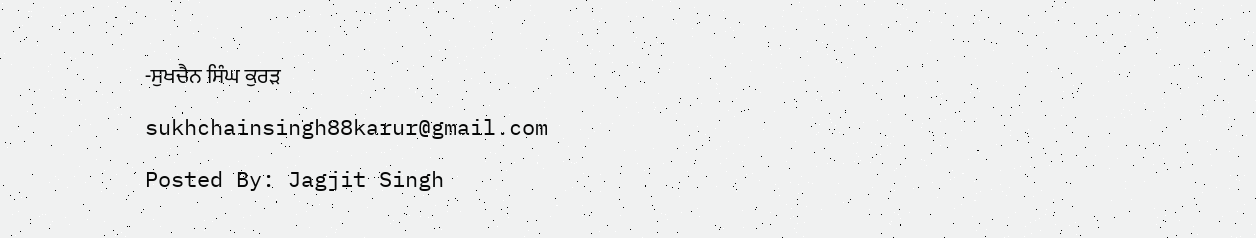-ਸੁਖਚੈਨ ਸਿੰਘ ਕੁਰੜ

sukhchainsingh88karur@gmail.com

Posted By: Jagjit Singh